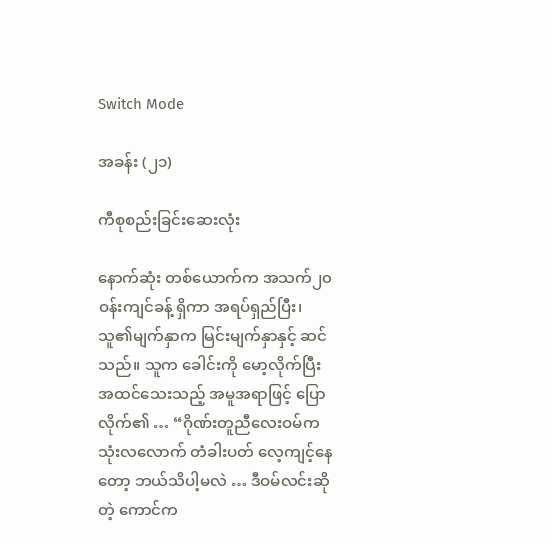Switch Mode

အခန်း (၂၁)

ကီစုစည်းခြင်းဆေးလုံး

နောက်ဆုံး တစ်ယောက်က အသက်၂၀ ဝန်းကျင်ခန့် ရှိကာ အရပ်ရှည်ပြီး၊ သူ၏မျက်နှာက မြင်းမျက်နှာနှင့် ဆင်သည်။ သူက ခေါင်းကို မော့လိုက်ပြီး အထင်သေးသည့် အမူအရာဖြင့် ပြောလိုက်၏ … “ဂိုဏ်းတူညီလေးဝမ်က သုံးလလောက် တံခါးပတ် လေ့ကျင့်နေတော့ ဘယ်သိပါ့မလဲ … ဒီဝမ်လင်းဆိုတဲ့ ကောင်က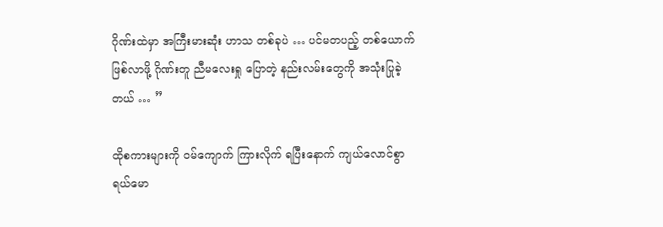ဂိုဏ်းထဲမှာ အကြီးမားဆုံး ဟာသ တစ်ခုပဲ … ပင်မတပည့် တစ်ယောက် ဖြစ်လာဖို့ ဂိုဏ်းတူ ညီမလေးရှု ပြောတဲ့ နည်းလမ်းတွေကို အသုံးပြုခဲ့တယ် … ”

ထိုစကားများကို ဝမ်ကျောက် ကြားလိုက် ရပြီးနောက် ကျယ်လောင်စွာ ရယ်မော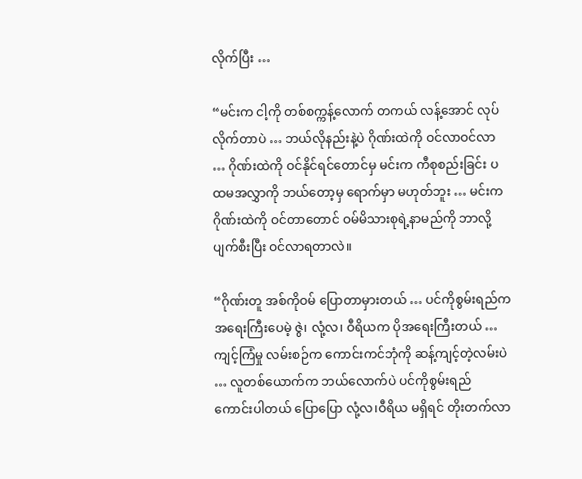လိုက်ပြီး …

“မင်းက ငါ့ကို တစ်စက္ကန့်လောက် တကယ် လန့်အောင် လုပ်လိုက်တာပဲ … ဘယ်လိုနည်းနဲ့ပဲ ဂိုဏ်းထဲကို ဝင်လာဝင်လာ … ဂိုဏ်းထဲကို ဝင်နိုင်ရင်တောင်မှ မင်းက ကီစုစည်းခြင်း ပထမအလွှာကို ဘယ်တော့မှ ရောက်မှာ မဟုတ်ဘူး … မင်းက ဂိုဏ်းထဲကို ဝင်တာတောင် ဝမ်မိသားစုရဲ့နာမည်ကို ဘာလို့ ပျက်စီးပြီး ဝင်လာရတာလဲ။

“ဂိုဏ်းတူ အစ်ကိုဝမ် ပြောတာမှားတယ် … ပင်ကိုစွမ်းရည်က အရေးကြီးပေမဲ့ ဇွဲ၊ လုံ့လ၊ ဝီရိယက ပိုအရေးကြီးတယ် … ကျင့်ကြံမှု လမ်းစဉ်က ကောင်းကင်ဘုံကို ဆန့်ကျင့်တဲ့လမ်းပဲ … လူတစ်ယောက်က ဘယ်လောက်ပဲ ပင်ကိုစွမ်းရည် ကောင်းပါတယ် ပြောပြော လုံ့လ၊ဝီရိယ မရှိရင် တိုးတက်လာ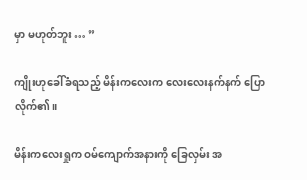မှာ မဟုတ်ဘူး … ”

ကျိုးဟုခေါ်ခံရသည့် မိန်းကလေးက လေးလေးနက်နက် ပြောလိုက်၏။

မိန်းကလေးရှုက ဝမ်ကျောက်အနားကို ခြေလှမ်း အ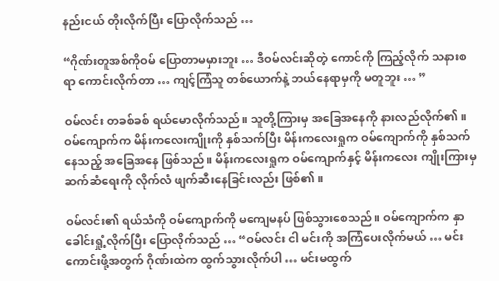နည်းငယ် တိုးလိုက်ပြီး ပြောလိုက်သည် …

“ဂိုဏ်းတူအစ်ကိုဝမ် ပြောတာမမှားဘူး … ဒီဝမ်လင်းဆိုတဲ့ ကောင်ကို ကြည့်လိုက် သနားစရာ ကောင်းလိုက်တာ … ကျင့်ကြံသူ တစ်ယောက်နဲ့ ဘယ်နေရာမှကို မတူဘူး … ”

ဝမ်လင်း တခစ်ခစ် ရယ်မောလိုက်သည်။ သူတို့ကြားမှ အခြေအနေကို နားလည်လိုက်၏။ ဝမ်ကျောက်က မိန်းကလေးကျိုးကို နှစ်သက်ပြီး မိန်းကလေးရှုက ဝမ်ကျောက်ကို နှစ်သက်နေသည့် အခြေအနေ ဖြစ်သည်။ မိန်းကလေးရှုက ဝမ်ကျောက်နှင့် မိန်းကလေး ကျိုးကြားမှ ဆက်ဆံရေးကို လိုက်လံ ဖျက်ဆီးနေခြင်းလည်း ဖြစ်၏။

ဝမ်လင်း၏ ရယ်သံကို ဝမ်ကျောက်ကို မကျေမနပ် ဖြစ်သွားစေသည်။ ဝမ်ကျောက်က နှာခေါင်းရှုံ့လိုက်ပြီး ပြောလိုက်သည် … “ဝမ်လင်း ငါ မင်းကို အကြံပေးလိုက်မယ် … မင်း ကောင်းဖို့အတွက် ဂိုဏ်းထဲက ထွက်သွားလိုက်ပါ … မင်းမထွက်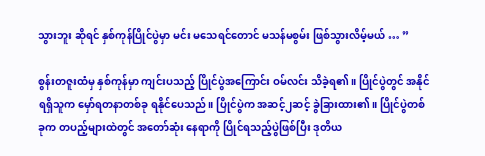သွားဘူး ဆိုရင် နှစ်ကုန်ပြိုင်ပွဲမှာ မင်း မသေရင်တောင် မသန်မစွမ်း ဖြစ်သွားလိမ့်မယ် … ”

စွန်းတဇူးထံမှ နှစ်ကုန်မှာ ကျင်းပသည့် ပြိုင်ပွဲအကြောင်း ဝမ်လင်း သိခဲ့ရ၏။ ပြိုင်ပွဲတွင် အနိုင်ရရှိသူက မှော်ရတနာတစ်ခု ရနိုင်ပေသည်။ ပြိုင်ပွဲက အဆင့်၂ဆင့် ခွဲခြားထား၏။ ပြိုင်ပွဲတစ်ခုက တပည့်များထဲတွင် အတော်ဆုံး နေရာကို ပြိုင်ရသည့်ပွဲဖြစ်ပြီး ဒုတိယ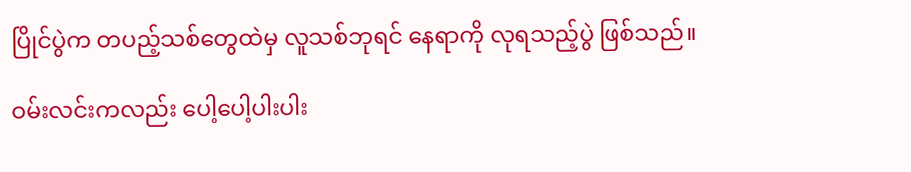ပြိုင်ပွဲက တပည့်သစ်တွေထဲမှ လူသစ်ဘုရင် နေရာကို လုရသည့်ပွဲ ဖြစ်သည်။

ဝမ်းလင်းကလည်း ပေါ့ပေါ့ပါးပါး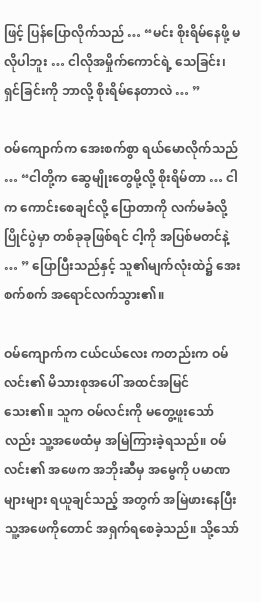ဖြင့် ပြန်ပြောလိုက်သည် … “မင်း စိုးရိမ်နေဖို့ မလိုပါဘူး … ငါလိုအမှိုက်ကောင်ရဲ့ သေခြင်း၊ ရှင်ခြင်းကို ဘာလို့ စိုးရိမ်နေတာလဲ … ”

ဝမ်ကျောက်က အေးစက်စွာ ရယ်မောလိုက်သည် … “ငါတို့က ဆွေမျိုးတွေမို့လို့ စိုးရိမ်တာ … ငါက ကောင်းစေချင်လို့ ပြောတာကို လက်မခံလို့ ပြိုင်ပွဲမှာ တစ်ခုခုဖြစ်ရင် ငါ့ကို အပြစ်မတင်နဲ့ … ” ပြောပြီးသည်နှင့် သူ၏မျက်လုံးထဲ၌ အေးစက်စက် အရောင်လက်သွား၏။

ဝမ်ကျောက်က ငယ်ငယ်လေး ကတည်းက ဝမ်လင်း၏ မိသားစုအပေါ် အထင်အမြင် သေး၏။ သူက ဝမ်လင်းကို မတွေ့ဖူးသော်လည်း သူ့အဖေထံမှ အမြဲကြားခဲ့ရသည်။ ဝမ်လင်း၏ အဖေက အဘိုးဆီမှ အမွေကို ပမာဏများများ ရယူချင်သည့် အတွက် အမြဲဖားနေပြီး သူ့အဖေကိုတောင် အရှက်ရစေခဲ့သည်။ သို့သော်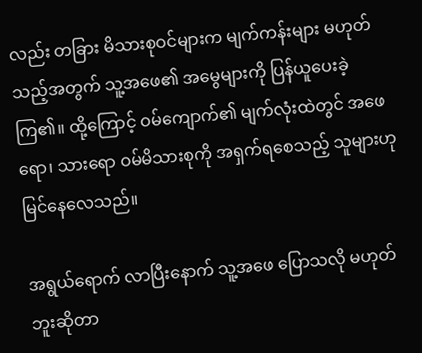လည်း တခြား မိသားစုဝင်များက မျက်ကန်းများ မဟုတ်သည့်အတွက် သူ့အဖေ၏ အမွေများကို ပြန်ယူပေးခဲ့ကြ၏။ ထို့ကြောင့် ဝမ်ကျောက်၏ မျက်လုံးထဲတွင် အဖေရော၊ သားရော ဝမ်မိသားစုကို အရှက်ရစေသည့် သူများဟု မြင်နေလေသည်။

အရွယ်ရောက် လာပြီးနောက် သူ့အဖေ ပြောသလို မဟုတ်ဘူးဆိုတာ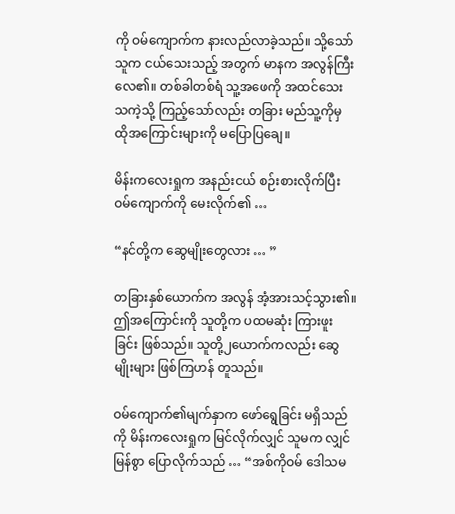ကို ဝမ်ကျောက်က နားလည်လာခဲ့သည်။ သို့သော် သူက ငယ်သေးသည့် အတွက် မာနက အလွန်ကြီးလေ၏။ တစ်ခါတစ်ရံ သူ့အဖေကို အထင်သေး သကဲ့သို့ ကြည့်သော်လည်း တခြား မည်သူ့ကိုမှ ထိုအကြောင်းများကို မပြောပြချေ။

မိန်းကလေးရှုက အနည်းငယ် စဉ်းစားလိုက်ပြီး ဝမ်ကျောက်ကို မေးလိုက်၏ …

“နင်တို့က ဆွေမျိုးတွေလား … ”

တခြားနှစ်ယောက်က အလွန် အံ့အားသင့်သွား၏။ ဤအကြောင်းကို သူတို့က ပထမဆုံး ကြားဖူးခြင်း ဖြစ်သည်။ သူတို့၂ယောက်ကလည်း ဆွေမျိုးများ ဖြစ်ကြဟန် တူသည်။

ဝမ်ကျောက်၏မျက်နှာက ဖော်ရွေခြင်း မရှိသည်ကို မိန်းကလေးရှုက မြင်လိုက်လျှင် သူမက လျှင်မြန်စွာ ပြောလိုက်သည် … “အစ်ကိုဝမ် ဒေါသမ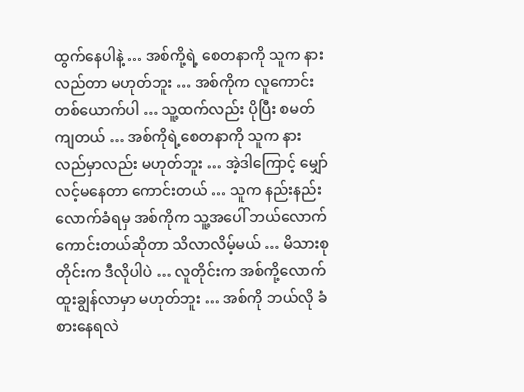ထွက်နေပါနဲ့ … အစ်ကို့ရဲ့ စေတနာကို သူက နားလည်တာ မဟုတ်ဘူး … အစ်ကိုက လူကောင်း တစ်ယောက်ပါ … သူ့ထက်လည်း ပိုပြီး စမတ်ကျတယ် … အစ်ကိုရဲ့စေတနာကို သူက နားလည်မှာလည်း မဟုတ်ဘူး … အဲ့ဒါကြောင့် မျှော်လင့်မနေတာ ကောင်းတယ် … သူက နည်းနည်း လောက်ခံရမှ အစ်ကိုက သူ့အပေါ် ဘယ်လောက် ကောင်းတယ်ဆိုတာ သိလာလိမ့်မယ် … မိသားစုတိုင်းက ဒီလိုပါပဲ … လူတိုင်းက အစ်ကို့လောက် ထူးချွန်လာမှာ မဟုတ်ဘူး … အစ်ကို ဘယ်လို ခံစားနေရလဲ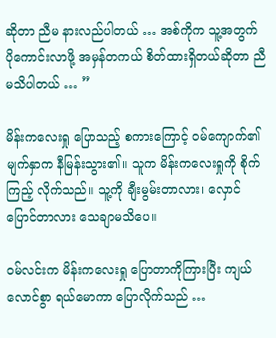ဆိုတာ ညီမ နားလည်ပါတယ် … အစ်ကိုက သူ့အတွက် ပိုကောင်းလာဖို့ အမှန်တကယ် စိတ်ထားရှိတယ်ဆိုတာ ညီမသိပါတယ် … ”

မိန်းကလေးရှု ပြောသည့် စကားကြောင့် ဝမ်ကျောက်၏ မျက်နှာက နီမြန်းသွား၏။ သူက မိန်းကလေးရှုကို စိုက်ကြည့် လိုက်သည်။ သူ့ကို ချီးမွမ်းတာလား၊ လှောင်ပြောင်တာလား သေချာမသိပေ။

ဝမ်လင်းက မိန်းကလေးရှု ပြောတာကိုကြားပြီး ကျယ်လောင်စွာ ရယ်မောကာ ပြောလိုက်သည် …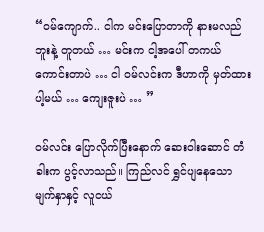“ဝမ်ကျောက်.. ငါက မင်းပြောတာကို နားမလည်ဘူးနဲ့ တူတယ် … မင်းက ငါ့အပေါ် တကယ်ကောင်းတာပဲ … ငါ ဝမ်လင်းက ဒီဟာကို မှတ်ထားပါ့မယ် … ကျေးဇူးပဲ … ”

ဝမ်လင်း ပြောလိုက်ပြီးနောက် ဆေးဝါးဆောင် တံခါးက ပွင့်လာသည်။ ကြည်လင် ရွှင်ပျနေသော မျက်နှာနှင့် လူငယ်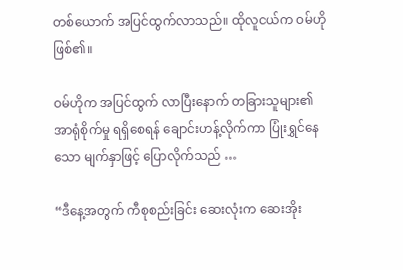တစ်ယောက် အပြင်ထွက်လာသည်။ ထိုလူငယ်က ဝမ်ဟို ဖြစ်၏။

ဝမ်ဟိုက အပြင်ထွက် လာပြီးနောက် တခြားသူများ၏ အာရုံစိုက်မှု ရရှိစေရန် ချောင်းဟန့်လိုက်ကာ ပြုံးရွှင်နေသော မျက်နှာဖြင့် ပြောလိုက်သည် …

“ဒီနေ့အတွက် ကီစုစည်းခြင်း ဆေးလုံးက ဆေးအိုး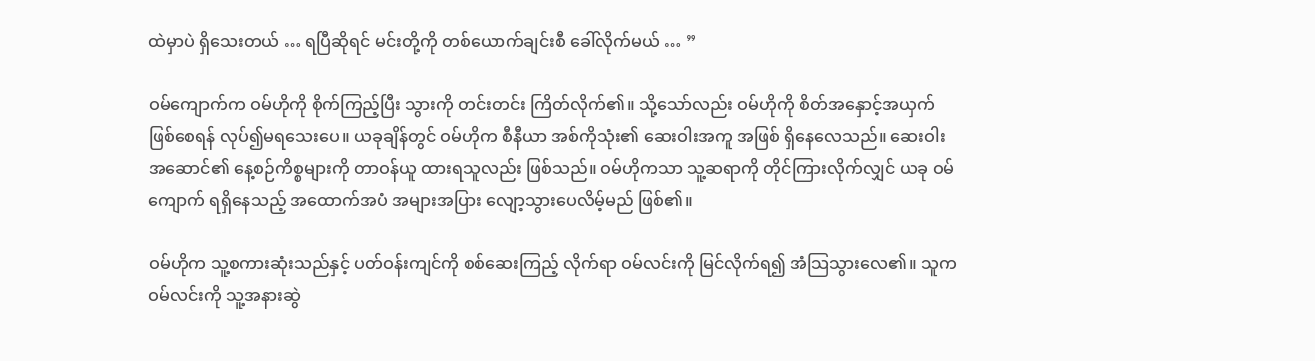ထဲမှာပဲ ရှိသေးတယ် … ရပြီဆိုရင် မင်းတို့ကို တစ်ယောက်ချင်းစီ ခေါ်လိုက်မယ် … ”

ဝမ်ကျောက်က ဝမ်ဟိုကို စိုက်ကြည့်ပြီး သွားကို တင်းတင်း ကြိတ်လိုက်၏။ သို့သော်လည်း ဝမ်ဟိုကို စိတ်အနှောင့်အယှက် ဖြစ်စေရန် လုပ်၍မရသေးပေ။ ယခုချိန်တွင် ဝမ်ဟိုက စီနီယာ အစ်ကိုသုံး၏ ဆေးဝါးအကူ အဖြစ် ရှိနေလေသည်။ ဆေးဝါးအဆောင်၏ နေ့စဉ်ကိစ္စများကို တာဝန်ယူ ထားရသူလည်း ဖြစ်သည်။ ဝမ်ဟိုကသာ သူ့ဆရာကို တိုင်ကြားလိုက်လျှင် ယခု ဝမ်ကျောက် ရရှိနေသည့် အထောက်အပံ အများအပြား လျော့သွားပေလိမ့်မည် ဖြစ်၏။

ဝမ်ဟိုက သူ့စကားဆုံးသည်နှင့် ပတ်ဝန်းကျင်ကို စစ်ဆေးကြည့် လိုက်ရာ ဝမ်လင်းကို မြင်လိုက်ရ၍ အံသြသွားလေ၏။ သူက ဝမ်လင်းကို သူ့အနားဆွဲ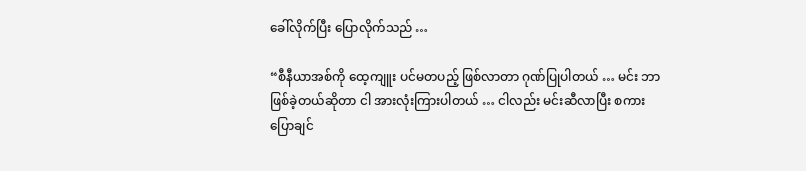ခေါ်လိုက်ပြီး ပြောလိုက်သည် …

“စီနီယာအစ်ကို ထေ့ကျူး ပင်မတပည့် ဖြစ်လာတာ ဂုဏ်ပြုပါတယ် … မင်း ဘာဖြစ်ခဲ့တယ်ဆိုတာ ငါ အားလုံးကြားပါတယ် … ငါလည်း မင်းဆီလာပြီး စကားပြောချင်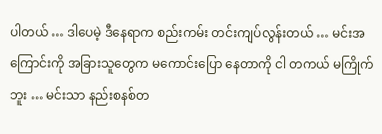ပါတယ် … ဒါပေမဲ့ ဒီနေရာက စည်းကမ်း တင်းကျပ်လွန်းတယ် … မင်းအကြောင်းကို အခြားသူတွေက မကောင်းပြော နေတာကို ငါ တကယ် မကြိုက်ဘူး … မင်းသာ နည်းစနစ်တ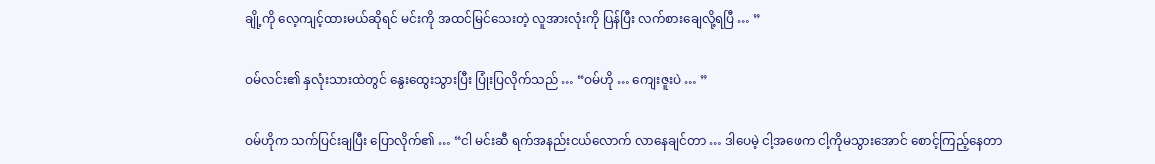ချို့ကို လေ့ကျင့်ထားမယ်ဆိုရင် မင်းကို အထင်မြင်သေးတဲ့ လူအားလုံးကို ပြန်ပြီး လက်စားချေလို့ရပြီ … ”

ဝမ်လင်း၏ နှလုံးသားထဲတွင် နွေးထွေးသွားပြီး ပြုံးပြလိုက်သည် … “ဝမ်ဟို … ကျေးဇူးပဲ … ”

ဝမ်ဟိုက သက်ပြင်းချပြီး ပြောလိုက်၏ … “ငါ မင်းဆီ ရက်အနည်းငယ်လောက် လာနေချင်တာ … ဒါပေမဲ့ ငါ့အဖေက ငါ့ကိုမသွားအောင် စောင့်ကြည့်နေတာ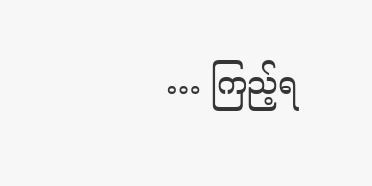… ကြည့်ရ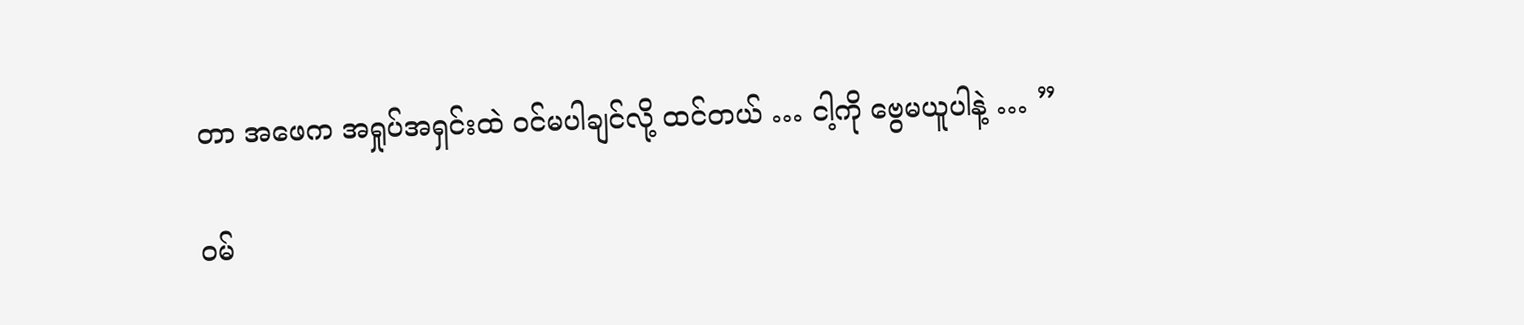တာ အဖေက အရှုပ်အရှင်းထဲ ဝင်မပါချင်လို့ ထင်တယ် … ငါ့ကို ဗွေမယူပါနဲ့ … ”

ဝမ်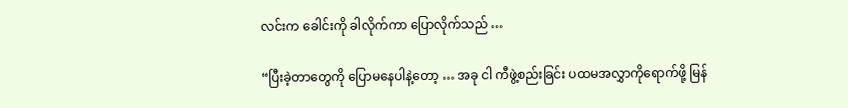လင်းက ခေါင်းကို ခါလိုက်ကာ ပြောလိုက်သည် …

“ပြီးခဲ့တာတွေကို ပြောမနေပါနဲ့တော့ … အခု ငါ ကီဖွဲ့စည်းခြင်း ပထမအလွှာကိုရောက်ဖို့ မြန်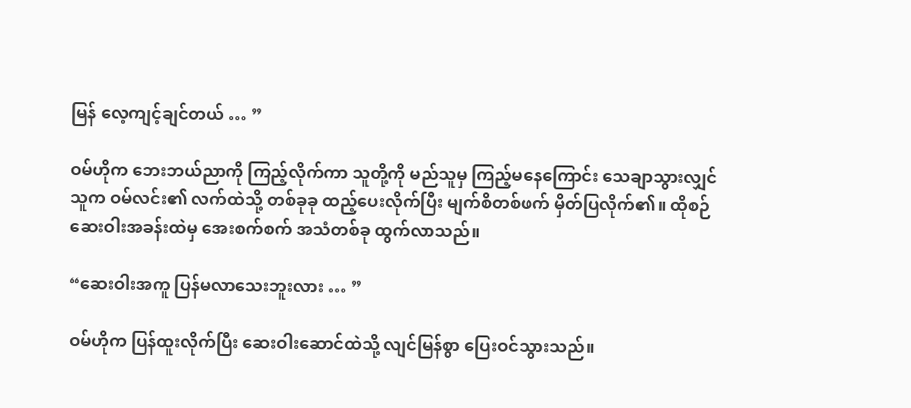မြန် လေ့ကျင့်ချင်တယ် … ”

ဝမ်ဟိုက ဘေးဘယ်ညာကို ကြည့်လိုက်ကာ သူတို့ကို မည်သူမှ ကြည့်မနေကြောင်း သေချာသွားလျှင် သူက ဝမ်လင်း၏ လက်ထဲသို့ တစ်ခုခု ထည့်ပေးလိုက်ပြီး မျက်စိတစ်ဖက် မှိတ်ပြလိုက်၏။ ထိုစဉ် ဆေးဝါးအခန်းထဲမှ အေးစက်စက် အသံတစ်ခု ထွက်လာသည်။

“ဆေးဝါးအကူ ပြန်မလာသေးဘူးလား … ”

ဝမ်ဟိုက ပြန်ထူးလိုက်ပြီး ဆေးဝါးဆောင်ထဲသို့ လျင်မြန်စွာ ပြေးဝင်သွားသည်။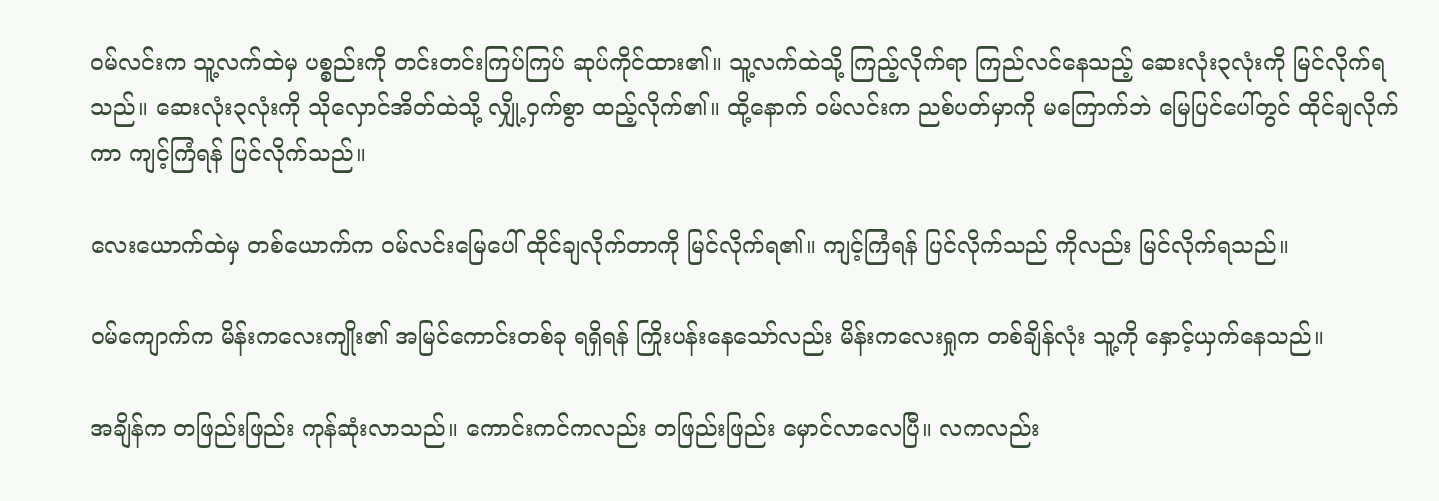ဝမ်လင်းက သူ့လက်ထဲမှ ပစ္စည်းကို တင်းတင်းကြပ်ကြပ် ဆုပ်ကိုင်ထား၏။ သူ့လက်ထဲသို့ ကြည့်လိုက်ရာ ကြည်လင်နေသည့် ဆေးလုံး၃လုံးကို မြင်လိုက်ရသည်။ ဆေးလုံး၃လုံးကို သိုလှောင်အိတ်ထဲသို့ လျှို့ဝှက်စွာ ထည့်လိုက်၏။ ထို့နောက် ဝမ်လင်းက ညစ်ပတ်မှာကို မကြောက်ဘဲ မြေပြင်ပေါ်တွင် ထိုင်ချလိုက်ကာ ကျင့်ကြံရန် ပြင်လိုက်သည်။

လေးယောက်ထဲမှ တစ်ယောက်က ဝမ်လင်းမြေပေါ် ထိုင်ချလိုက်တာကို မြင်လိုက်ရ၏။ ကျင့်ကြံရန် ပြင်လိုက်သည် ကိုလည်း မြင်လိုက်ရသည်။

ဝမ်ကျောက်က မိန်းကလေးကျိုး၏ အမြင်ကောင်းတစ်ခု ရရှိရန် ကြိုးပန်းနေသော်လည်း မိန်းကလေးရှုက တစ်ချိန်လုံး သူ့ကို နှောင့်ယှက်နေသည်။

အချိန်က တဖြည်းဖြည်း ကုန်ဆုံးလာသည်။ ကောင်းကင်ကလည်း တဖြည်းဖြည်း မှောင်လာလေပြီ။ လကလည်း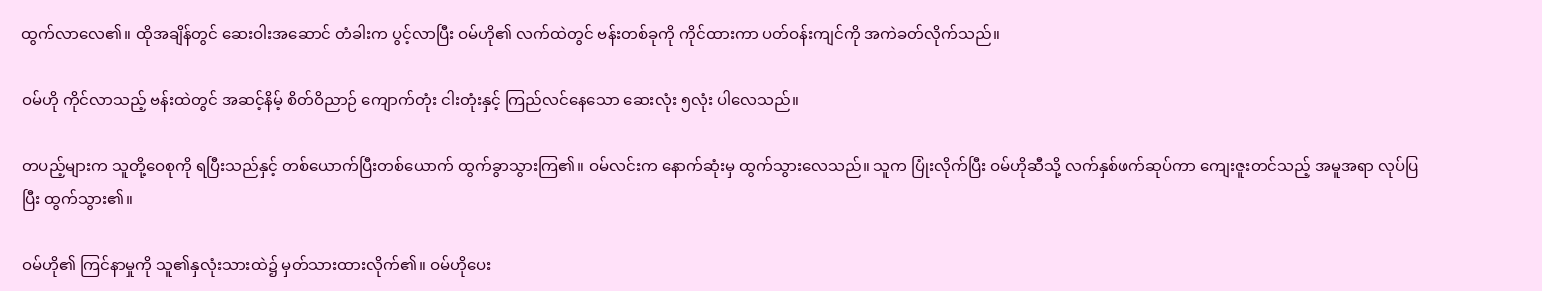ထွက်လာလေ၏။ ထိုအချိန်တွင် ဆေးဝါးအဆောင် တံခါးက ပွင့်လာပြီး ဝမ်ဟို၏ လက်ထဲတွင် ဗန်းတစ်ခုကို ကိုင်ထားကာ ပတ်ဝန်းကျင်ကို အကဲခတ်လိုက်သည်။

ဝမ်ဟို ကိုင်လာသည့် ဗန်းထဲတွင် အဆင့်နိမ့် စိတ်ဝိညာဉ် ကျောက်တုံး ငါးတုံးနှင့် ကြည်လင်နေသော ဆေးလုံး ၅လုံး ပါလေသည်။

တပည့်များက သူတို့ဝေစုကို ရပြီးသည်နှင့် တစ်ယောက်ပြီးတစ်ယောက် ထွက်ခွာသွားကြ၏။ ဝမ်လင်းက နောက်ဆုံးမှ ထွက်သွားလေသည်။ သူက ပြုံးလိုက်ပြီး ဝမ်ဟိုဆီသို့ လက်နှစ်ဖက်ဆုပ်ကာ ကျေးဇူးတင်သည့် အမူအရာ လုပ်ပြပြီး ထွက်သွား၏။

ဝမ်ဟို၏ ကြင်နာမှုကို သူ၏နှလုံးသားထဲ၌ မှတ်သားထားလိုက်၏။ ဝမ်ဟိုပေး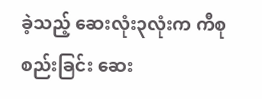ခဲ့သည့် ဆေးလုံး၃လုံးက ကီစုစည်းခြင်း ဆေး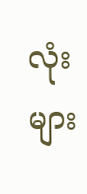လုံးများ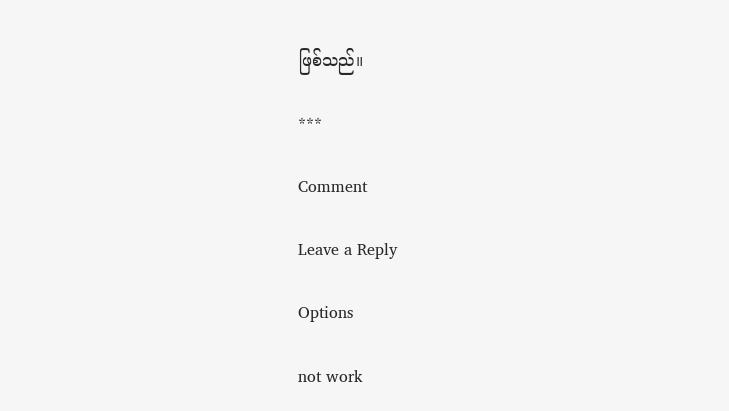ဖြစ်သည်။

***

Comment

Leave a Reply

Options

not work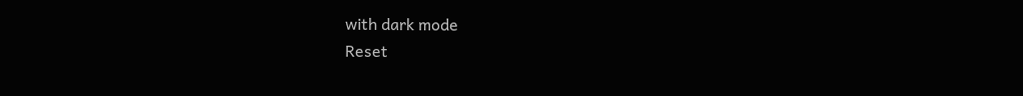with dark mode
Reset